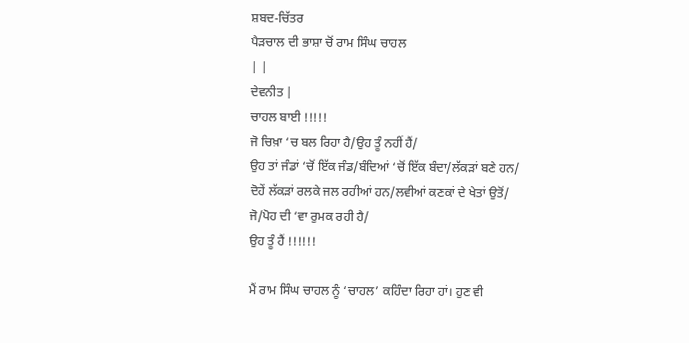ਸ਼ਬਦ-ਚਿੱਤਰ
ਪੈੜਚਾਲ ਦੀ ਭਾਸ਼ਾ ਚੋਂ ਰਾਮ ਸਿੰਘ ਚਾਹਲ
| |
ਦੇਵਨੀਤ |
ਚਾਹਲ ਬਾਈ !!!!!
ਜੋ ਚਿਖ਼ਾ ‘ਚ ਬਲ ਰਿਹਾ ਹੈ/ਉਹ ਤੂੰ ਨਹੀਂ ਹੈਂ/
ਉਹ ਤਾਂ ਜੰਡਾਂ ‘ਚੋਂ ਇੱਕ ਜੰਡ/ਬੰਦਿਆਂ ‘ਚੋਂ ਇੱਕ ਬੰਦਾ/ਲੱਕੜਾਂ ਬਣੇ ਹਨ/
ਦੋਹੇਂ ਲੱਕੜਾਂ ਰਲਕੇ ਜਲ ਰਹੀਆਂ ਹਨ/ਲਵੀਆਂ ਕਣਕਾਂ ਦੇ ਖੇਤਾਂ ਉਤੋਂ/
ਜੋ/ਪੋਹ ਦੀ ‘ਵਾ ਰੁਮਕ ਰਹੀ ਹੈ/
ਉਹ ਤੂੰ ਹੈਂ !!!!!!

ਮੈਂ ਰਾਮ ਸਿੰਘ ਚਾਹਲ ਨੂੰ ‘ਚਾਹਲ’ ਕਹਿੰਦਾ ਰਿਹਾ ਹਾਂ। ਹੁਣ ਵੀ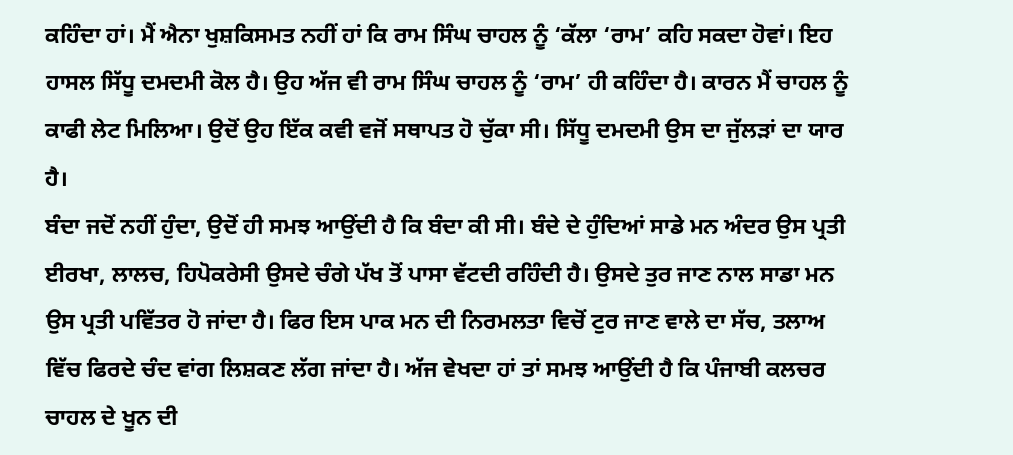ਕਹਿੰਦਾ ਹਾਂ। ਮੈਂ ਐਨਾ ਖੁਸ਼ਕਿਸਮਤ ਨਹੀਂ ਹਾਂ ਕਿ ਰਾਮ ਸਿੰਘ ਚਾਹਲ ਨੂੰ ‘ਕੱਲਾ ‘ਰਾਮ’ ਕਹਿ ਸਕਦਾ ਹੋਵਾਂ। ਇਹ ਹਾਸਲ ਸਿੱਧੂ ਦਮਦਮੀ ਕੋਲ ਹੈ। ਉਹ ਅੱਜ ਵੀ ਰਾਮ ਸਿੰਘ ਚਾਹਲ ਨੂੰ ‘ਰਾਮ’ ਹੀ ਕਹਿੰਦਾ ਹੈ। ਕਾਰਨ ਮੈਂ ਚਾਹਲ ਨੂੰ ਕਾਫੀ ਲੇਟ ਮਿਲਿਆ। ਉਦੋਂ ਉਹ ਇੱਕ ਕਵੀ ਵਜੋਂ ਸਥਾਪਤ ਹੋ ਚੁੱਕਾ ਸੀ। ਸਿੱਧੂ ਦਮਦਮੀ ਉਸ ਦਾ ਜੁੱਲੜਾਂ ਦਾ ਯਾਰ ਹੈ।
ਬੰਦਾ ਜਦੋਂ ਨਹੀਂ ਹੁੰਦਾ, ਉਦੋਂ ਹੀ ਸਮਝ ਆਉਂਦੀ ਹੈ ਕਿ ਬੰਦਾ ਕੀ ਸੀ। ਬੰਦੇ ਦੇ ਹੁੰਦਿਆਂ ਸਾਡੇ ਮਨ ਅੰਦਰ ਉਸ ਪ੍ਰਤੀ ਈਰਖਾ, ਲਾਲਚ, ਹਿਪੋਕਰੇਸੀ ਉਸਦੇ ਚੰਗੇ ਪੱਖ ਤੋਂ ਪਾਸਾ ਵੱਟਦੀ ਰਹਿੰਦੀ ਹੈ। ਉਸਦੇ ਤੁਰ ਜਾਣ ਨਾਲ ਸਾਡਾ ਮਨ ਉਸ ਪ੍ਰਤੀ ਪਵਿੱਤਰ ਹੋ ਜਾਂਦਾ ਹੈ। ਫਿਰ ਇਸ ਪਾਕ ਮਨ ਦੀ ਨਿਰਮਲਤਾ ਵਿਚੋਂ ਟੁਰ ਜਾਣ ਵਾਲੇ ਦਾ ਸੱਚ, ਤਲਾਅ ਵਿੱਚ ਫਿਰਦੇ ਚੰਦ ਵਾਂਗ ਲਿਸ਼ਕਣ ਲੱਗ ਜਾਂਦਾ ਹੈ। ਅੱਜ ਵੇਖਦਾ ਹਾਂ ਤਾਂ ਸਮਝ ਆਉਂਦੀ ਹੈ ਕਿ ਪੰਜਾਬੀ ਕਲਚਰ ਚਾਹਲ ਦੇ ਖੂਨ ਦੀ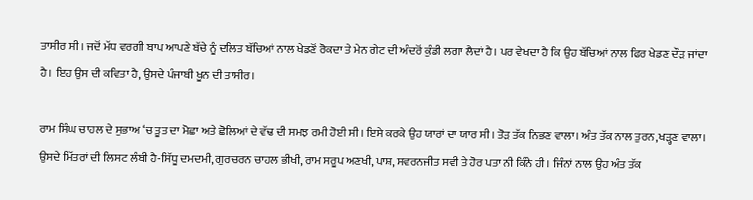ਤਾਸੀਰ ਸੀ। ਜਦੋਂ ਮੱਧ ਵਰਗੀ ਬਾਪ ਆਪਣੇ ਬੱਚੇ ਨੂੰ ਦਲਿਤ ਬੱਚਿਆਂ ਨਾਲ ਖੇਡਣੋਂ ਰੋਕਦਾ ਤੇ ਮੇਨ ਗੇਟ ਦੀ ਅੰਦਰੋਂ ਕੁੰਡੀ ਲਗਾ ਲੈਦਾਂ ਹੈ। ਪਰ ਵੇਖਦਾ ਹੈ ਕਿ ਉਹ ਬੱਚਿਆਂ ਨਾਲ ਫਿਰ ਖੇਡਣ ਦੌੜ ਜਾਂਦਾ ਹੈ। ਇਹ ਉਸ ਦੀ ਕਵਿਤਾ ਹੈ, ਉਸਦੇ ਪੰਜਾਬੀ ਖੂਨ ਦੀ ਤਾਸੀਰ।

ਰਾਮ ਸਿੰਘ ਚਾਹਲ ਦੇ ਸੁਭਾਅ ‘ਚ ਤੂਤ ਦਾ ਮੋਛਾ ਅਤੇ ਛੋਲਿਆਂ ਦੇ ਵੱਢ ਦੀ ਸਮਝ ਰਮੀ ਹੋਈ ਸੀ। ਇਸੇ ਕਰਕੇ ਉਹ ਯਾਰਾਂ ਦਾ ਯਾਰ ਸੀ। ਤੋੜ ਤੱਕ ਨਿਭਣ ਵਾਲਾ। ਅੰਤ ਤੱਕ ਨਾਲ ਤੁਰਨ,ਖੜ੍ਹਣ ਵਾਲਾ। ਉਸਦੇ ਮਿੱਤਰਾਂ ਦੀ ਲਿਸਟ ਲੰਬੀ ਹੈ-ਸਿੱਧੂ ਦਮਦਮੀ, ਗੁਰਚਰਨ ਚਾਹਲ ਭੀਖੀ, ਰਾਮ ਸਰੂਪ ਅਣਖੀ, ਪਾਸ਼, ਸਵਰਨਜੀਤ ਸਵੀ ਤੇ ਹੋਰ ਪਤਾ ਨੀ ਕਿੰਨੇ ਹੀ। ਜਿੰਨਾਂ ਨਾਲ ਉਹ ਅੰਤ ਤੱਕ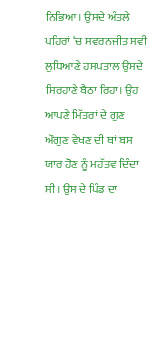ਨਿਭਿਆ। ਉਸਦੇ ਅੰਤਲੇ ਪਹਿਰਾਂ ‘ਚ ਸਵਰਨਜੀਤ ਸਵੀ ਲੁਧਿਆਣੇ ਹਸਪਤਾਲ ਉਸਦੇ ਸਿਰਹਾਣੇ ਬੈਠਾ ਰਿਹਾ। ਉਹ ਆਪਣੇ ਮਿੱਤਰਾਂ ਦੇ ਗੁਣ ਔਗੁਣ ਵੇਖਣ ਦੀ ਥਾਂ ਬਸ ਯਾਰ ਹੋਣ ਨੂੰ ਮਹੱਤਵ ਦਿੰਦਾ ਸੀ। ਉਸ ਦੇ ਪਿੰਡ ਦਾ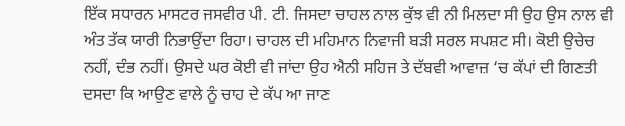ਇੱਕ ਸਧਾਰਨ ਮਾਸਟਰ ਜਸਵੀਰ ਪੀ. ਟੀ. ਜਿਸਦਾ ਚਾਹਲ ਨਾਲ ਕੁੱਝ ਵੀ ਨੀ ਮਿਲਦਾ ਸੀ ਉਹ ਉਸ ਨਾਲ ਵੀ ਅੰਤ ਤੱਕ ਯਾਰੀ ਨਿਭਾਉਂਦਾ ਰਿਹਾ। ਚਾਹਲ ਦੀ ਮਹਿਮਾਨ ਨਿਵਾਜੀ ਬੜੀ ਸਰਲ ਸਪਸ਼ਟ ਸੀ। ਕੋਈ ਉਚੇਚ ਨਹੀਂ, ਦੰਭ ਨਹੀਂ। ਉਸਦੇ ਘਰ ਕੋਈ ਵੀ ਜਾਂਦਾ ਉਹ ਐਨੀ ਸਹਿਜ ਤੇ ਦੱਬਵੀ ਆਵਾਜ਼ ‘ਚ ਕੱਪਾਂ ਦੀ ਗਿਣਤੀ ਦਸਦਾ ਕਿ ਆਉਣ ਵਾਲੇ ਨੂੰ ਚਾਹ ਦੇ ਕੱਪ ਆ ਜਾਣ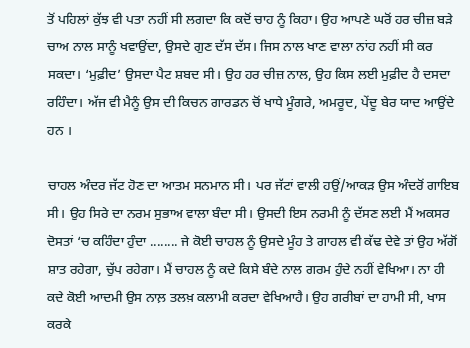ਤੋਂ ਪਹਿਲਾਂ ਕੁੱਝ ਵੀ ਪਤਾ ਨਹੀਂ ਸੀ ਲਗਦਾ ਕਿ ਕਦੋਂ ਚਾਹ ਨੂੰ ਕਿਹਾ। ਉਹ ਆਪਣੇ ਘਰੋਂ ਹਰ ਚੀਜ਼ ਬੜੇ ਚਾਅ ਨਾਲ ਸਾਨੂੰ ਖਵਾਉਂਦਾ, ਉਸਦੇ ਗੁਣ ਦੱਸ ਦੱਸ। ਜਿਸ ਨਾਲ ਖਾਣ ਵਾਲਾ ਨਾਂਹ ਨਹੀਂ ਸੀ ਕਰ ਸਕਦਾ। ‘ਮੁਫ਼ੀਦ’ ਉਸਦਾ ਪੈਟ ਸ਼ਬਦ ਸੀ। ਉਹ ਹਰ ਚੀਜ਼ ਨਾਲ, ਉਹ ਕਿਸ ਲਈ ਮੁਫ਼ੀਦ ਹੈ ਦਸਦਾ ਰਹਿੰਦਾ। ਅੱਜ ਵੀ ਮੈਨੂੰ ਉਸ ਦੀ ਕਿਚਨ ਗਾਰਡਨ ਚੋਂ ਖਾਧੇ ਮੂੰਗਰੇ, ਅਮਰੂਦ, ਪੇਂਦੂ ਬੇਰ ਯਾਦ ਆਉਂਦੇ ਹਨ ।

ਚਾਹਲ ਅੰਦਰ ਜੱਟ ਹੋਣ ਦਾ ਆਤਮ ਸਨਮਾਨ ਸੀ। ਪਰ ਜੱਟਾਂ ਵਾਲੀ ਹਉਂ/ਆਕੜ ਉਸ ਅੰਦਰੋਂ ਗਾਇਬ ਸੀ। ਉਹ ਸਿਰੇ ਦਾ ਨਰਮ ਸੁਭਾਅ ਵਾਲਾ ਬੰਦਾ ਸੀ। ਉਸਦੀ ਇਸ ਨਰਮੀ ਨੂੰ ਦੱਸਣ ਲਈ ਮੈਂ ਅਕਸਰ ਦੋਸਤਾਂ ‘ਚ ਕਹਿੰਦਾ ਹੁੰਦਾ ........ ਜੇ ਕੋਈ ਚਾਹਲ ਨੂੰ ਉਸਦੇ ਮੂੰਹ ਤੇ ਗਾਹਲ ਵੀ ਕੱਢ ਦੇਵੇ ਤਾਂ ਉਹ ਅੱਗੋਂ ਸ਼ਾਤ ਰਹੇਗਾ, ਚੁੱਪ ਰਹੇਗਾ। ਮੈਂ ਚਾਹਲ ਨੂੰ ਕਦੇ ਕਿਸੇ ਬੰਦੇ ਨਾਲ ਗਰਮ ਹੁੰਦੇ ਨਹੀਂ ਵੇਖਿਆ। ਨਾ ਹੀ ਕਦੇ ਕੋਈ ਆਦਮੀ ਉਸ ਨਾਲ਼ ਤਲਖ਼ ਕਲਾਮੀ ਕਰਦਾ ਵੇਖਿਆਹੈ। ਉਹ ਗਰੀਬਾਂ ਦਾ ਹਾਮੀ ਸੀ, ਖਾਸ ਕਰਕੇ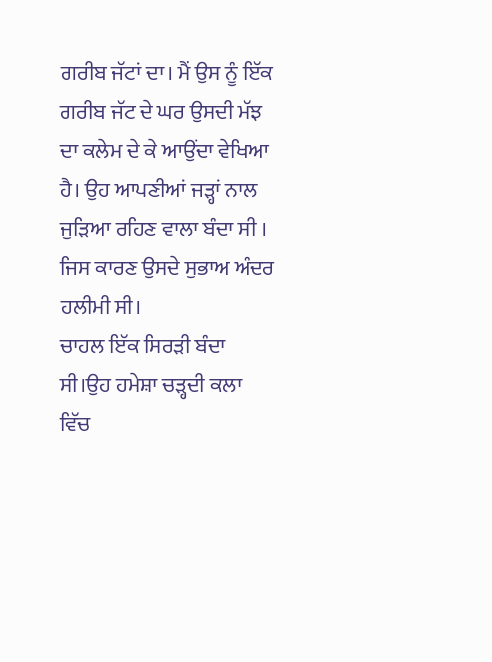ਗਰੀਬ ਜੱਟਾਂ ਦਾ। ਮੈਂ ਉਸ ਨੂੰ ਇੱਕ ਗਰੀਬ ਜੱਟ ਦੇ ਘਰ ਉਸਦੀ ਮੱਝ ਦਾ ਕਲੇਮ ਦੇ ਕੇ ਆਉਂਦਾ ਵੇਖਿਆ ਹੈ। ਉਹ ਆਪਣੀਆਂ ਜੜ੍ਹਾਂ ਨਾਲ ਜੁੜਿਆ ਰਹਿਣ ਵਾਲਾ ਬੰਦਾ ਸੀ । ਜਿਸ ਕਾਰਣ ਉਸਦੇ ਸੁਭਾਅ ਅੰਦਰ ਹਲੀਮੀ ਸੀ।
ਚਾਹਲ ਇੱਕ ਸਿਰੜੀ ਬੰਦਾ ਸੀ।ਉਹ ਹਮੇਸ਼ਾ ਚੜ੍ਹਦੀ ਕਲਾ ਵਿੱਚ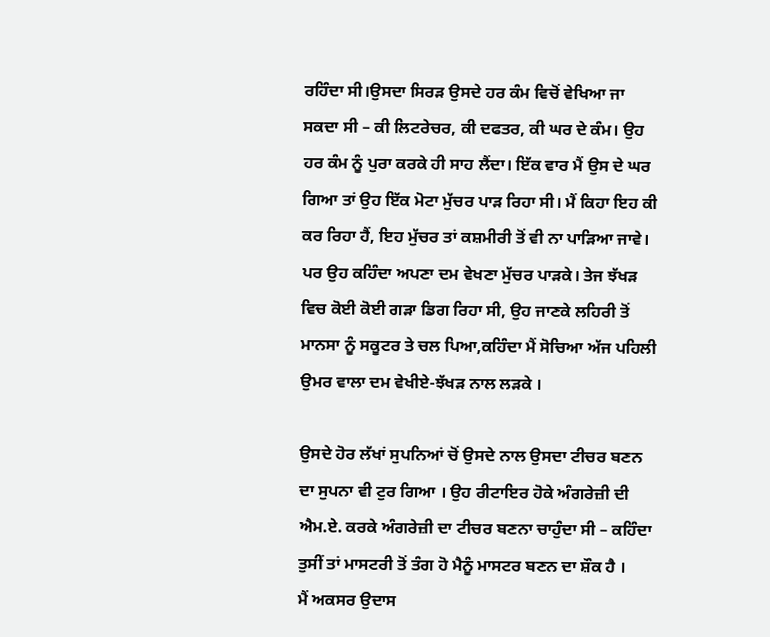ਰਹਿੰਦਾ ਸੀ।ਉਸਦਾ ਸਿਰੜ ਉਸਦੇ ਹਰ ਕੰਮ ਵਿਚੋਂ ਵੇਖਿਆ ਜਾ ਸਕਦਾ ਸੀ – ਕੀ ਲਿਟਰੇਚਰ, ਕੀ ਦਫਤਰ, ਕੀ ਘਰ ਦੇ ਕੰਮ। ਉਹ ਹਰ ਕੰਮ ਨੂੰ ਪੁਰਾ ਕਰਕੇ ਹੀ ਸਾਹ ਲੈਂਦਾ। ਇੱਕ ਵਾਰ ਮੈਂ ਉਸ ਦੇ ਘਰ ਗਿਆ ਤਾਂ ਉਹ ਇੱਕ ਮੋਟਾ ਮੁੱਚਰ ਪਾੜ ਰਿਹਾ ਸੀ। ਮੈਂ ਕਿਹਾ ਇਹ ਕੀ ਕਰ ਰਿਹਾ ਹੈਂ, ਇਹ ਮੁੱਚਰ ਤਾਂ ਕਸ਼ਮੀਰੀ ਤੋਂ ਵੀ ਨਾ ਪਾੜਿਆ ਜਾਵੇ। ਪਰ ਉਹ ਕਹਿੰਦਾ ਅਪਣਾ ਦਮ ਵੇਖਣਾ ਮੁੱਚਰ ਪਾੜਕੇ। ਤੇਜ ਝੱਖੜ ਵਿਚ ਕੋਈ ਕੋਈ ਗੜਾ ਡਿਗ ਰਿਹਾ ਸੀ, ਉਹ ਜਾਣਕੇ ਲਹਿਰੀ ਤੋਂ ਮਾਨਸਾ ਨੂੰ ਸਕੂਟਰ ਤੇ ਚਲ ਪਿਆ,ਕਹਿੰਦਾ ਮੈਂ ਸੋਚਿਆ ਅੱਜ ਪਹਿਲੀ ਉਮਰ ਵਾਲਾ ਦਮ ਵੇਖੀਏ-ਝੱਖੜ ਨਾਲ ਲੜਕੇ ।

ਉਸਦੇ ਹੋਰ ਲੱਖਾਂ ਸੁਪਨਿਆਂ ਚੋਂ ਉਸਦੇ ਨਾਲ ਉਸਦਾ ਟੀਚਰ ਬਣਨ ਦਾ ਸੁਪਨਾ ਵੀ ਟੁਰ ਗਿਆ । ਉਹ ਰੀਟਾਇਰ ਹੋਕੇ ਅੰਗਰੇਜ਼ੀ ਦੀ ਐਮ.ਏ. ਕਰਕੇ ਅੰਗਰੇਜ਼ੀ ਦਾ ਟੀਚਰ ਬਣਨਾ ਚਾਹੁੰਦਾ ਸੀ – ਕਹਿੰਦਾ ਤੁਸੀਂ ਤਾਂ ਮਾਸਟਰੀ ਤੋਂ ਤੰਗ ਹੋ ਮੈਨੂੰ ਮਾਸਟਰ ਬਣਨ ਦਾ ਸ਼ੌਕ ਹੈ ।
ਮੈਂ ਅਕਸਰ ਉਦਾਸ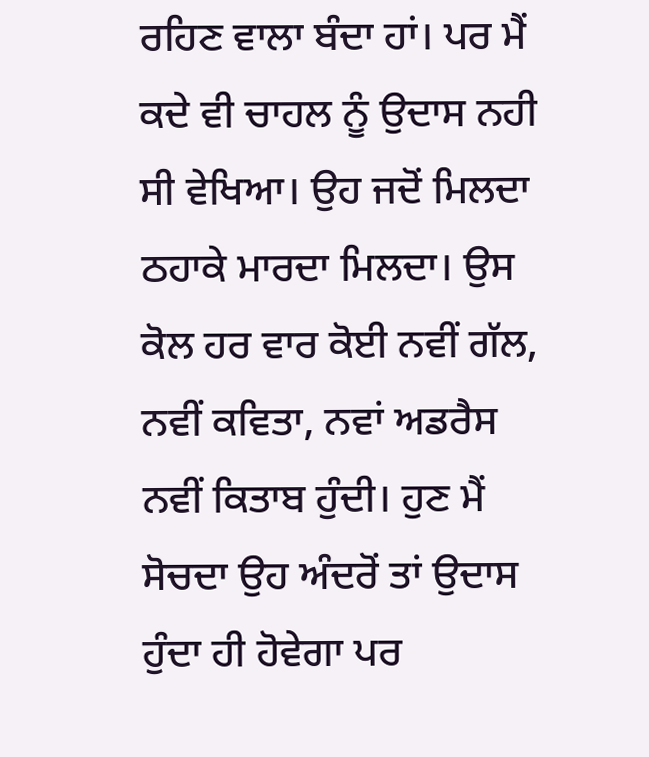ਰਹਿਣ ਵਾਲਾ ਬੰਦਾ ਹਾਂ। ਪਰ ਮੈਂ ਕਦੇ ਵੀ ਚਾਹਲ ਨੂੰ ਉਦਾਸ ਨਹੀ ਸੀ ਵੇਖਿਆ। ਉਹ ਜਦੋਂ ਮਿਲਦਾ ਠਹਾਕੇ ਮਾਰਦਾ ਮਿਲਦਾ। ਉਸ ਕੋਲ ਹਰ ਵਾਰ ਕੋਈ ਨਵੀਂ ਗੱਲ, ਨਵੀਂ ਕਵਿਤਾ, ਨਵਾਂ ਅਡਰੈਸ ਨਵੀਂ ਕਿਤਾਬ ਹੁੰਦੀ। ਹੁਣ ਮੈਂ ਸੋਚਦਾ ਉਹ ਅੰਦਰੋਂ ਤਾਂ ਉਦਾਸ ਹੁੰਦਾ ਹੀ ਹੋਵੇਗਾ ਪਰ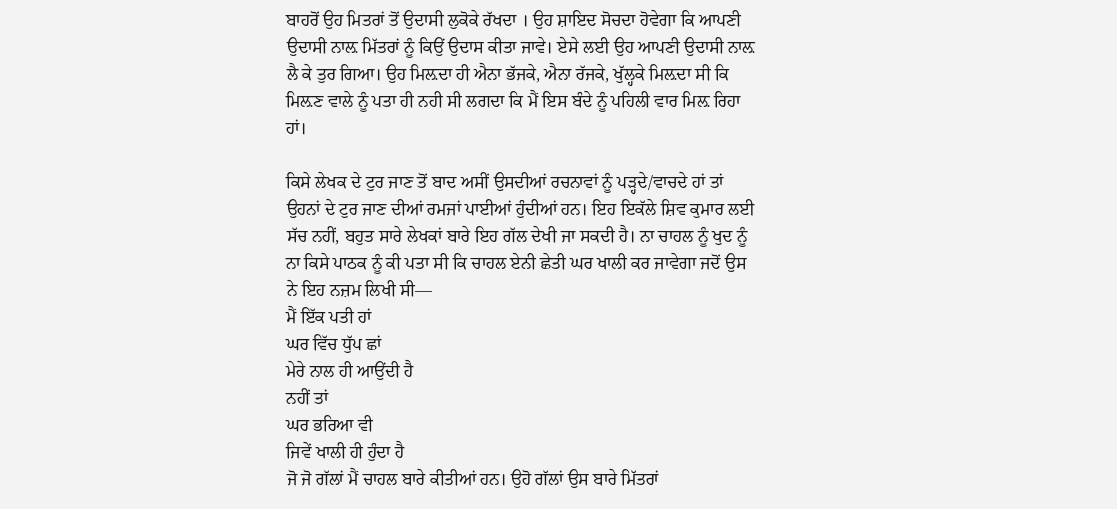ਬਾਹਰੋਂ ਉਹ ਮਿਤਰਾਂ ਤੋਂ ਉਦਾਸੀ ਲੁਕੋਕੇ ਰੱਖਦਾ । ਉਹ ਸ਼ਾਇਦ ਸੋਚਦਾ ਹੋਵੇਗਾ ਕਿ ਆਪਣੀ ਉਦਾਸੀ ਨਾਲ਼ ਮਿੱਤਰਾਂ ਨੂੰ ਕਿਉਂ ਉਦਾਸ ਕੀਤਾ ਜਾਵੇ। ਏਸੇ ਲਈ ਉਹ ਆਪਣੀ ਉਦਾਸੀ ਨਾਲ਼ ਲੈ ਕੇ ਤੁਰ ਗਿਆ। ਉਹ ਮਿਲ਼ਦਾ ਹੀ ਐਨਾ ਭੱਜਕੇ, ਐਨਾ ਰੱਜਕੇ, ਖੁੱਲ੍ਹਕੇ ਮਿਲ਼ਦਾ ਸੀ ਕਿ ਮਿਲ਼ਣ ਵਾਲੇ ਨੂੰ ਪਤਾ ਹੀ ਨਹੀ ਸੀ ਲਗਦਾ ਕਿ ਮੈਂ ਇਸ ਬੰਦੇ ਨੂੰ ਪਹਿਲੀ ਵਾਰ ਮਿਲ਼ ਰਿਹਾ ਹਾਂ।

ਕਿਸੇ ਲੇਖਕ ਦੇ ਟੁਰ ਜਾਣ ਤੋਂ ਬਾਦ ਅਸੀਂ ਉਸਦੀਆਂ ਰਚਨਾਵਾਂ ਨੂੰ ਪੜ੍ਹਦੇ/ਵਾਚਦੇ ਹਾਂ ਤਾਂ ਉਹਨਾਂ ਦੇ ਟੁਰ ਜਾਣ ਦੀਆਂ ਰਮਜਾਂ ਪਾਈਆਂ ਹੁੰਦੀਆਂ ਹਨ। ਇਹ ਇਕੱਲੇ ਸ਼ਿਵ ਕੁਮਾਰ ਲਈ ਸੱਚ ਨਹੀਂ, ਬਹੁਤ ਸਾਰੇ ਲੇਖਕਾਂ ਬਾਰੇ ਇਹ ਗੱਲ ਦੇਖੀ ਜਾ ਸਕਦੀ ਹੈ। ਨਾ ਚਾਹਲ ਨੂੰ ਖੁਦ ਨੂੰ ਨਾ ਕਿਸੇ ਪਾਠਕ ਨੂੰ ਕੀ ਪਤਾ ਸੀ ਕਿ ਚਾਹਲ ਏਨੀ ਛੇਤੀ ਘਰ ਖਾਲੀ ਕਰ ਜਾਵੇਗਾ ਜਦੋਂ ਉਸ ਨੇ ਇਹ ਨਜ਼ਮ ਲਿਖੀ ਸੀ—
ਮੈਂ ਇੱਕ ਪਤੀ ਹਾਂ
ਘਰ ਵਿੱਚ ਧੁੱਪ ਛਾਂ
ਮੇਰੇ ਨਾਲ ਹੀ ਆਉਂਦੀ ਹੈ
ਨਹੀਂ ਤਾਂ
ਘਰ ਭਰਿਆ ਵੀ
ਜਿਵੇਂ ਖਾਲੀ ਹੀ ਹੁੰਦਾ ਹੈ
ਜੋ ਜੋ ਗੱਲਾਂ ਮੈਂ ਚਾਹਲ ਬਾਰੇ ਕੀਤੀਆਂ ਹਨ। ਉਹੋ ਗੱਲਾਂ ਉਸ ਬਾਰੇ ਮਿੱਤਰਾਂ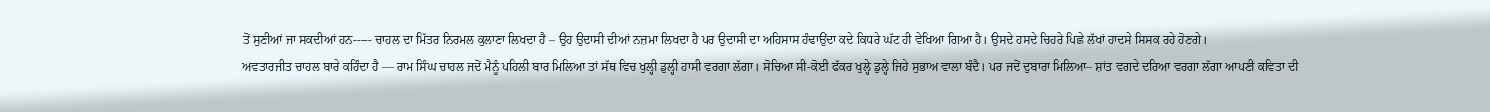ਤੋਂ ਸੁਣੀਆਂ ਜਾ ਸਕਦੀਆਂ ਹਨ----- ਚਾਹਲ ਦਾ ਮਿੱਤਰ ਨਿਰਮਲ ਕੁਲਾਣਾ ਲਿਖਦਾ ਹੈ – ਉਹ ਉਦਾਸੀ ਦੀਆਂ ਨਜ਼ਮਾ ਲਿਖਦਾ ਹੈ ਪਰ ਉਦਾਸੀ ਦਾ ਅਹਿਸਾਸ ਹੰਢਾਉਂਦਾ ਕਦੇ ਕਿਧਰੇ ਘੱਟ ਹੀ ਵੇਖਿਆ ਗਿਆ ਹੈ। ਉਸਦੇ ਹਸਦੇ ਚਿਹਰੇ ਪਿਛੇ ਲੱਖਾਂ ਹਾਦਸੇ ਸਿਸਕ ਰਹੇ ਹੋਣਗੇ।
ਅਵਤਾਰਜੀਤ ਚਾਹਲ ਬਾਰੇ ਕਹਿੰਦਾ ਹੈ — ਰਾਮ ਸਿੰਘ ਚਾਹਲ ਜਦੋਂ ਮੈਨੂੰ ਪਹਿਲੀ ਬਾਰ ਮਿਲਿਆ ਤਾਂ ਸੱਥ ਵਿਚ ਖੁਲ੍ਹੀ ਡੁਲ੍ਹੀ ਹਾਸੀ ਵਰਗਾ ਲੱਗਾ। ਸੋਚਿਆ ਸੀ-ਕੋਈ ਫੱਕਰ ਖੁਲ੍ਹੇ ਡੁਲ੍ਹੇ ਜਿਹੇ ਸੁਭਾਅ ਵਾਲਾ ਬੰਦੈ। ਪਰ ਜਦੋਂ ਦੁਬਾਰਾ ਮਿਲਿਆ– ਸ਼ਾਂਤ ਵਗਦੇ ਦਰਿਆ ਵਰਗਾ ਲੱਗਾ ਆਪਣੀ ਕਵਿਤਾ ਦੀ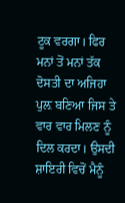ਟੂਕ ਵਰਗਾ। ਫਿਰ ਮਨਾਂ ਤੋਂ ਮਨਾਂ ਤੱਕ ਦੋਸਤੀ ਦਾ ਅਜਿਹਾ ਪੁਲ਼ ਬਣਿਆ ਜਿਸ ਤੇ ਵਾਰ ਵਾਰ ਮਿਲਣ ਨੂੰ ਦਿਲ ਕਰਦਾ। ਉਸਦੀ ਸ਼ਾਇਰੀ ਵਿਚੋਂ ਮੈਨੂੰ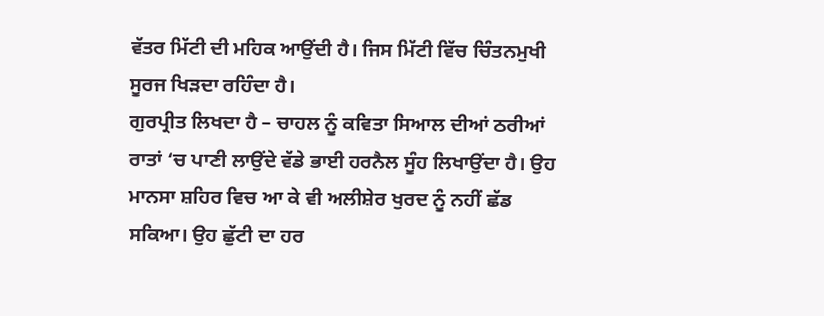ਵੱਤਰ ਮਿੱਟੀ ਦੀ ਮਹਿਕ ਆਉਂਦੀ ਹੈ। ਜਿਸ ਮਿੱਟੀ ਵਿੱਚ ਚਿੰਤਨਮੁਖੀ ਸੂਰਜ ਖਿੜਦਾ ਰਹਿੰਦਾ ਹੈ।
ਗੁਰਪ੍ਰੀਤ ਲਿਖਦਾ ਹੈ – ਚਾਹਲ ਨੂੰ ਕਵਿਤਾ ਸਿਆਲ ਦੀਆਂ ਠਰੀਆਂ ਰਾਤਾਂ ‘ਚ ਪਾਣੀ ਲਾਉਂਦੇ ਵੱਡੇ ਭਾਈ ਹਰਨੈਲ ਸੂੰਹ ਲਿਖਾਉਂਦਾ ਹੈ। ਉਹ ਮਾਨਸਾ ਸ਼ਹਿਰ ਵਿਚ ਆ ਕੇ ਵੀ ਅਲੀਸ਼ੇਰ ਖੁਰਦ ਨੂੰ ਨਹੀਂ ਛੱਡ ਸਕਿਆ। ਉਹ ਛੁੱਟੀ ਦਾ ਹਰ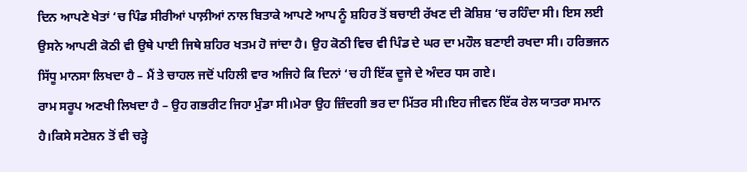ਦਿਨ ਆਪਣੇ ਖੇਤਾਂ ‘ਚ ਪਿੰਡ ਸੀਰੀਆਂ ਪਾਲ਼ੀਆਂ ਨਾਲ ਬਿਤਾਕੇ ਆਪਣੇ ਆਪ ਨੂੰ ਸ਼ਹਿਰ ਤੋਂ ਬਚਾਈ ਰੱਖਣ ਦੀ ਕੋਸ਼ਿਸ਼ ‘ਚ ਰਹਿੰਦਾ ਸੀ। ਇਸ ਲਈ ਉਸਨੇ ਆਪਣੀ ਕੋਠੀ ਵੀ ਉਥੇ ਪਾਈ ਜਿਥੇ ਸ਼ਹਿਰ ਖਤਮ ਹੋ ਜਾਂਦਾ ਹੈ। ਉਹ ਕੋਠੀ ਵਿਚ ਵੀ ਪਿੰਡ ਦੇ ਘਰ ਦਾ ਮਹੌਲ ਬਣਾਈ ਰਖਦਾ ਸੀ। ਹਰਿਭਜਨ ਸਿੱਧੂ ਮਾਨਸਾ ਲਿਖਦਾ ਹੈ – ਮੈਂ ਤੇ ਚਾਹਲ ਜਦੋਂ ਪਹਿਲੀ ਵਾਰ ਅਜਿਹੇ ਕਿ ਦਿਨਾਂ ‘ਚ ਹੀ ਇੱਕ ਦੂਜੇ ਦੇ ਅੰਦਰ ਧਸ ਗਏ।
ਰਾਮ ਸਰੂਪ ਅਣਖੀ ਲਿਖਦਾ ਹੈ – ਉਹ ਗਭਰੀਟ ਜਿਹਾ ਮੁੰਡਾ ਸੀ।ਮੇਰਾ ਉਹ ਜ਼ਿੰਦਗੀ ਭਰ ਦਾ ਮਿੱਤਰ ਸੀ।ਇਹ ਜੀਵਨ ਇੱਕ ਰੇਲ ਯਾਤਰਾ ਸਮਾਨ ਹੈ।ਕਿਸੇ ਸਟੇਸ਼ਨ ਤੋਂ ਵੀ ਚੜ੍ਹੇ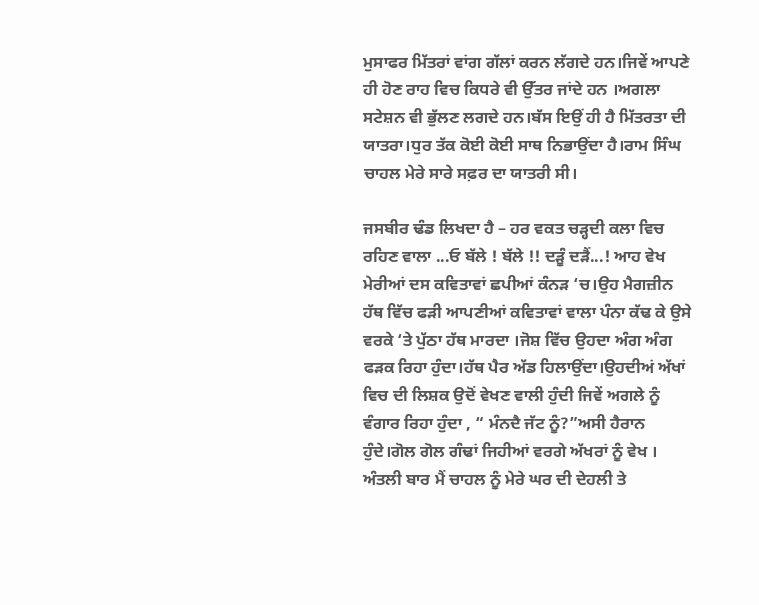ਮੁਸਾਫਰ ਮਿੱਤਰਾਂ ਵਾਂਗ ਗੱਲਾਂ ਕਰਨ ਲੱਗਦੇ ਹਨ।ਜਿਵੇਂ ਆਪਣੇ ਹੀ ਹੋਣ ਰਾਹ ਵਿਚ ਕਿਧਰੇ ਵੀ ਉੱਤਰ ਜਾਂਦੇ ਹਨ ।ਅਗਲਾ ਸਟੇਸ਼ਨ ਵੀ ਭੁੱਲਣ ਲਗਦੇ ਹਨ।ਬੱਸ ਇਉਂ ਹੀ ਹੈ ਮਿੱਤਰਤਾ ਦੀ ਯਾਤਰਾ।ਧੁਰ ਤੱਕ ਕੋਈ ਕੋਈ ਸਾਥ ਨਿਭਾਉਂਦਾ ਹੈ।ਰਾਮ ਸਿੰਘ ਚਾਹਲ ਮੇਰੇ ਸਾਰੇ ਸਫ਼ਰ ਦਾ ਯਾਤਰੀ ਸੀ।

ਜਸਬੀਰ ਢੰਡ ਲਿਖਦਾ ਹੈ – ਹਰ ਵਕਤ ਚੜ੍ਹਦੀ ਕਲਾ ਵਿਚ ਰਹਿਣ ਵਾਲਾ ...ਓ ਬੱਲੇ ! ਬੱਲੇ !! ਦੜੂੰ ਦੜੈਂ...! ਆਹ ਵੇਖ ਮੇਰੀਆਂ ਦਸ ਕਵਿਤਾਵਾਂ ਛਪੀਆਂ ਕੰਨੜ ‘ਚ।ਉਹ ਮੈਗਜ਼ੀਨ ਹੱਥ ਵਿੱਚ ਫੜੀ ਆਪਣੀਆਂ ਕਵਿਤਾਵਾਂ ਵਾਲਾ ਪੰਨਾ ਕੱਢ ਕੇ ਉਸੇ ਵਰਕੇ ‘ਤੇ ਪੁੱਠਾ ਹੱਥ ਮਾਰਦਾ ।ਜੋਸ਼ ਵਿੱਚ ਉਹਦਾ ਅੰਗ ਅੰਗ ਫੜਕ ਰਿਹਾ ਹੁੰਦਾ।ਹੱਥ ਪੈਰ ਅੱਡ ਹਿਲਾਉਂਦਾ।ਉਹਦੀਅਂ ਅੱਖਾਂ ਵਿਚ ਦੀ ਲਿਸ਼ਕ ਉਦੋਂ ਵੇਖਣ ਵਾਲੀ ਹੁੰਦੀ ਜਿਵੇਂ ਅਗਲੇ ਨੂੰ ਵੰਗਾਰ ਰਿਹਾ ਹੁੰਦਾ , “ ਮੰਨਦੈ ਜੱਟ ਨੂੰ?”ਅਸੀ ਹੈਰਾਨ ਹੁੰਦੇ।ਗੋਲ ਗੋਲ ਗੰਢਾਂ ਜਿਹੀਆਂ ਵਰਗੇ ਅੱਖਰਾਂ ਨੂੰ ਵੇਖ ।
ਅੰਤਲੀ ਬਾਰ ਮੈਂ ਚਾਹਲ ਨੂੰ ਮੇਰੇ ਘਰ ਦੀ ਦੇਹਲੀ ਤੇ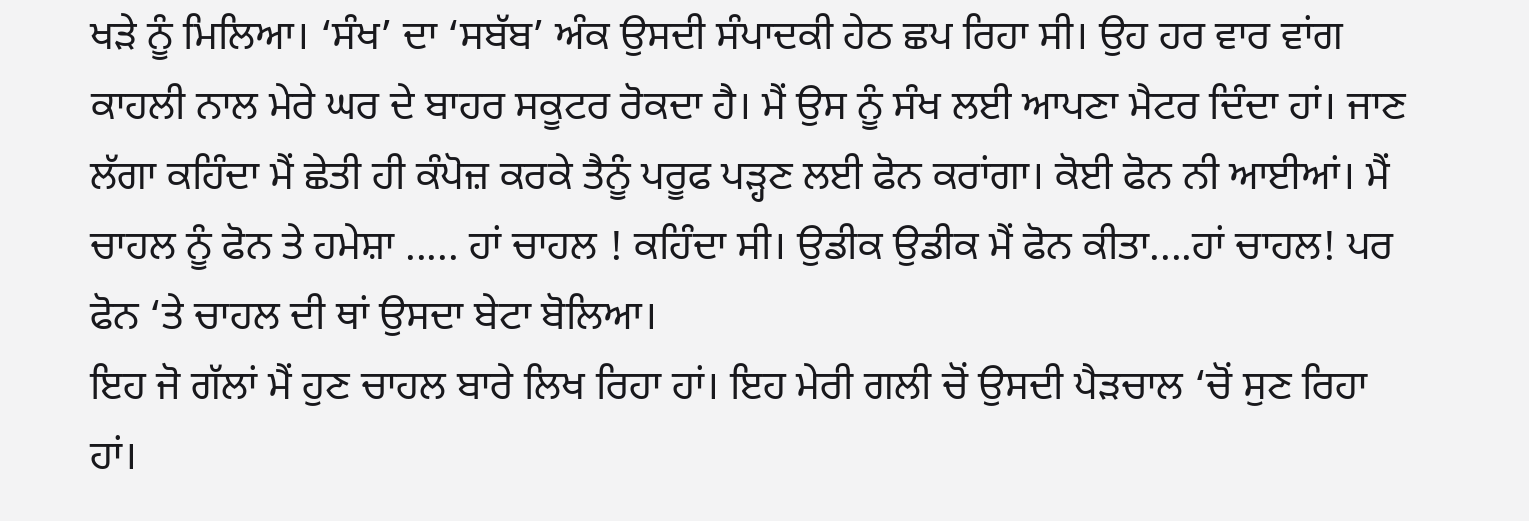ਖੜੇ ਨੂੰ ਮਿਲਿਆ। ‘ਸੰਖ’ ਦਾ ‘ਸਬੱਬ’ ਅੰਕ ਉਸਦੀ ਸੰਪਾਦਕੀ ਹੇਠ ਛਪ ਰਿਹਾ ਸੀ। ਉਹ ਹਰ ਵਾਰ ਵਾਂਗ ਕਾਹਲੀ ਨਾਲ ਮੇਰੇ ਘਰ ਦੇ ਬਾਹਰ ਸਕੂਟਰ ਰੋਕਦਾ ਹੈ। ਮੈਂ ਉਸ ਨੂੰ ਸੰਖ ਲਈ ਆਪਣਾ ਮੈਟਰ ਦਿੰਦਾ ਹਾਂ। ਜਾਣ ਲੱਗਾ ਕਹਿੰਦਾ ਮੈਂ ਛੇਤੀ ਹੀ ਕੰਪੋਜ਼ ਕਰਕੇ ਤੈਨੂੰ ਪਰੂਫ ਪੜ੍ਹਣ ਲਈ ਫੋਨ ਕਰਾਂਗਾ। ਕੋਈ ਫੋਨ ਨੀ ਆਈਆਂ। ਮੈਂ ਚਾਹਲ ਨੂੰ ਫੋਨ ਤੇ ਹਮੇਸ਼ਾ ..... ਹਾਂ ਚਾਹਲ ! ਕਹਿੰਦਾ ਸੀ। ਉਡੀਕ ਉਡੀਕ ਮੈਂ ਫੋਨ ਕੀਤਾ....ਹਾਂ ਚਾਹਲ! ਪਰ ਫੋਨ ‘ਤੇ ਚਾਹਲ ਦੀ ਥਾਂ ਉਸਦਾ ਬੇਟਾ ਬੋਲਿਆ।
ਇਹ ਜੋ ਗੱਲਾਂ ਮੈਂ ਹੁਣ ਚਾਹਲ ਬਾਰੇ ਲਿਖ ਰਿਹਾ ਹਾਂ। ਇਹ ਮੇਰੀ ਗਲੀ ਚੋਂ ਉਸਦੀ ਪੈੜਚਾਲ ‘ਚੋਂ ਸੁਣ ਰਿਹਾ ਹਾਂ।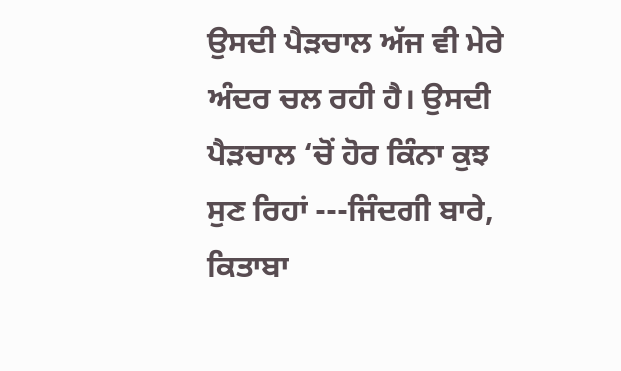ਉਸਦੀ ਪੈੜਚਾਲ ਅੱਜ ਵੀ ਮੇਰੇ ਅੰਦਰ ਚਲ ਰਹੀ ਹੈ। ਉਸਦੀ ਪੈੜਚਾਲ ‘ਚੋਂ ਹੋਰ ਕਿੰਨਾ ਕੁਝ ਸੁਣ ਰਿਹਾਂ ---ਜਿੰਦਗੀ ਬਾਰੇ, ਕਿਤਾਬਾ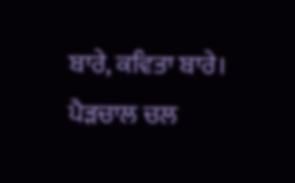ਬਾਰੇ, ਕਵਿਤਾ ਬਾਰੇ। ਪੈੜਚਾਲ ਚਲ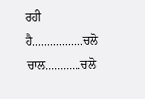ਰਹੀ ਹੈ.................ਚਲੋ ਚਾਲ............ਚਲੋ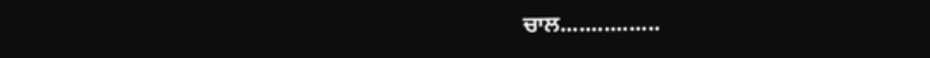ਚਾਲ................